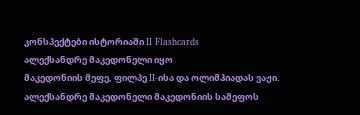კონსპექტები ისტორიაში II Flashcards
ალექსანდრე მაკედონელი იყო
მაკედონიის მეფე, ფილპე II-ისა და ოლიმპიადას ვაჟი.
ალექსანდრე მაკედონელი მაკედონიის სამეფოს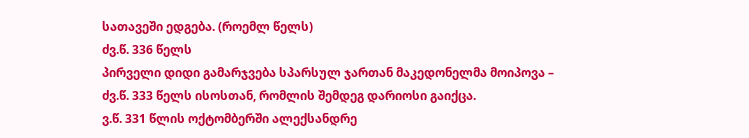სათავეში ედგება. (როემლ წელს)
ძვ.წ. 336 წელს
პირველი დიდი გამარჯვება სპარსულ ჯართან მაკედონელმა მოიპოვა –
ძვ.წ. 333 წელს ისოსთან, რომლის შემდეგ დარიოსი გაიქცა.
ვ.წ. 331 წლის ოქტომბერში ალექსანდრე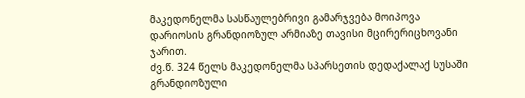მაკედონელმა სასწაულებრივი გამარჯვება მოიპოვა
დარიოსის გრანდიოზულ არმიაზე თავისი მცირერიცხოვანი ჯარით.
ძვ.წ. 324 წელს მაკედონელმა სპარსეთის დედაქალაქ სუსაში გრანდიოზული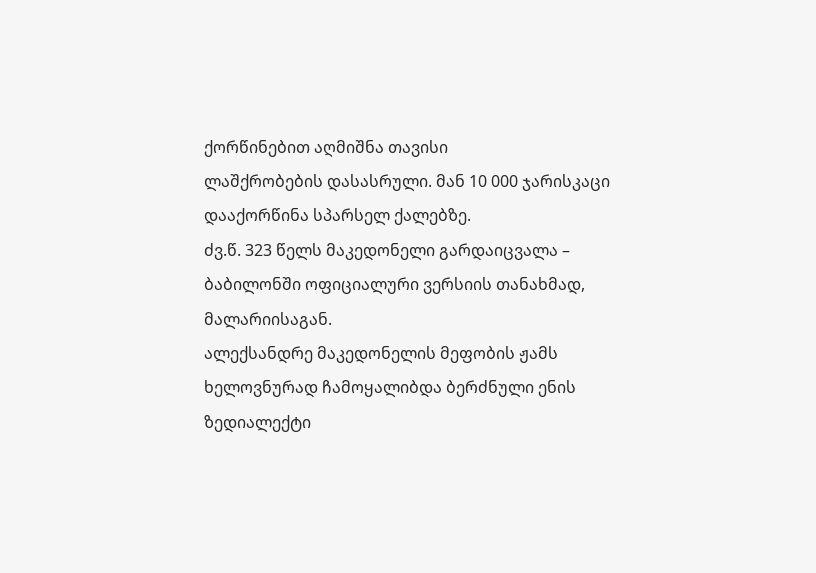ქორწინებით აღმიშნა თავისი
ლაშქრობების დასასრული. მან 10 000 ჯარისკაცი დააქორწინა სპარსელ ქალებზე.
ძვ.წ. 323 წელს მაკედონელი გარდაიცვალა –
ბაბილონში ოფიციალური ვერსიის თანახმად, მალარიისაგან.
ალექსანდრე მაკედონელის მეფობის ჟამს ხელოვნურად ჩამოყალიბდა ბერძნული ენის ზედიალექტი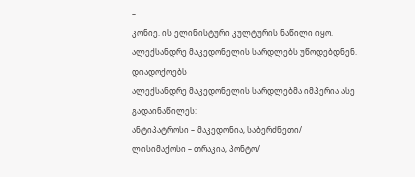–
კონიე. ის ელინისტური კულტურის ნაწილი იყო.
ალექსანდრე მაკედონელის სარდლებს უწოდებდნენ.
დიადოქოებს
ალექსანდრე მაკედონელის სარდლებმა იმპერია ასე გადაინაწილეს:
ანტიპატროსი – მაკედონია, საბერძნეთი/
ლისიმაქოსი – თრაკია, პონტო/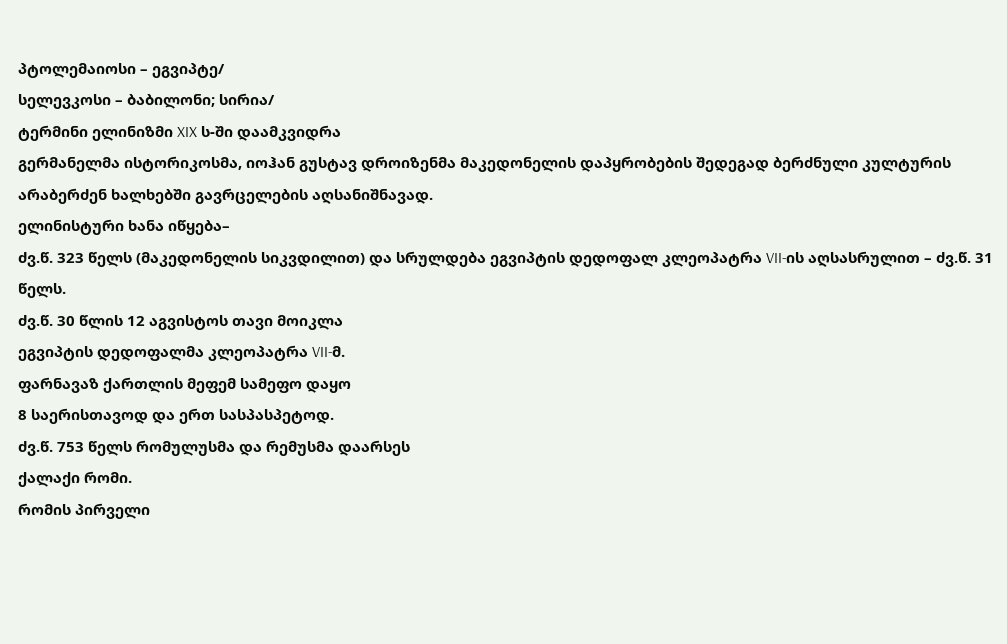პტოლემაიოსი – ეგვიპტე/
სელევკოსი – ბაბილონი; სირია/
ტერმინი ელინიზმი XIX ს-ში დაამკვიდრა
გერმანელმა ისტორიკოსმა, იოჰან გუსტავ დროიზენმა მაკედონელის დაპყრობების შედეგად ბერძნული კულტურის არაბერძენ ხალხებში გავრცელების აღსანიშნავად.
ელინისტური ხანა იწყება–
ძვ.წ. 323 წელს (მაკედონელის სიკვდილით) და სრულდება ეგვიპტის დედოფალ კლეოპატრა VII-ის აღსასრულით – ძვ.წ. 31 წელს.
ძვ.წ. 30 წლის 12 აგვისტოს თავი მოიკლა
ეგვიპტის დედოფალმა კლეოპატრა VII-მ.
ფარნავაზ ქართლის მეფემ სამეფო დაყო
8 საერისთავოდ და ერთ სასპასპეტოდ.
ძვ.წ. 753 წელს რომულუსმა და რემუსმა დაარსეს
ქალაქი რომი.
რომის პირველი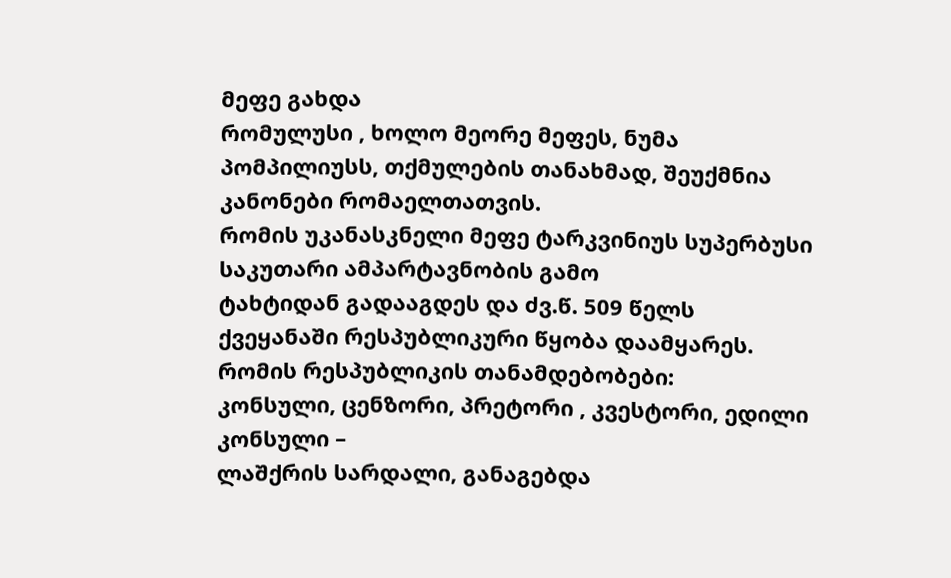მეფე გახდა
რომულუსი , ხოლო მეორე მეფეს, ნუმა პომპილიუსს, თქმულების თანახმად, შეუქმნია კანონები რომაელთათვის.
რომის უკანასკნელი მეფე ტარკვინიუს სუპერბუსი საკუთარი ამპარტავნობის გამო
ტახტიდან გადააგდეს და ძვ.წ. 509 წელს ქვეყანაში რესპუბლიკური წყობა დაამყარეს.
რომის რესპუბლიკის თანამდებობები:
კონსული, ცენზორი, პრეტორი , კვესტორი, ედილი
კონსული –
ლაშქრის სარდალი, განაგებდა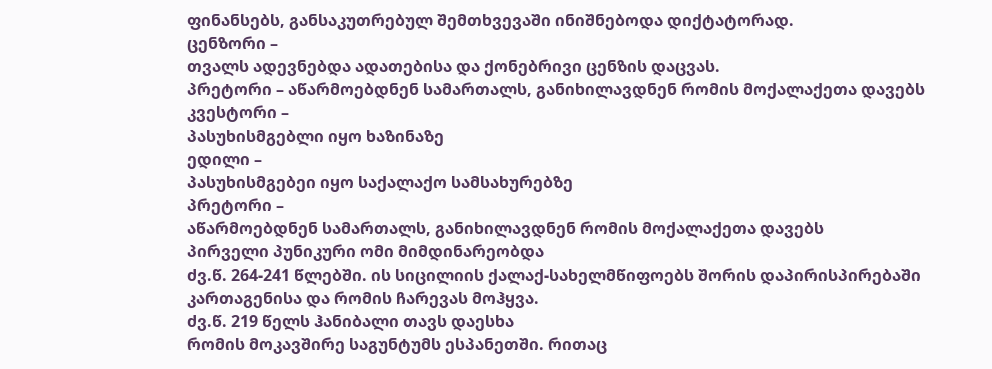ფინანსებს, განსაკუთრებულ შემთხვევაში ინიშნებოდა დიქტატორად.
ცენზორი –
თვალს ადევნებდა ადათებისა და ქონებრივი ცენზის დაცვას.
პრეტორი – აწარმოებდნენ სამართალს, განიხილავდნენ რომის მოქალაქეთა დავებს
კვესტორი –
პასუხისმგებლი იყო ხაზინაზე
ედილი –
პასუხისმგებეი იყო საქალაქო სამსახურებზე
პრეტორი –
აწარმოებდნენ სამართალს, განიხილავდნენ რომის მოქალაქეთა დავებს
პირველი პუნიკური ომი მიმდინარეობდა
ძვ.წ. 264-241 წლებში. ის სიცილიის ქალაქ-სახელმწიფოებს შორის დაპირისპირებაში კართაგენისა და რომის ჩარევას მოჰყვა.
ძვ.წ. 219 წელს ჰანიბალი თავს დაესხა
რომის მოკავშირე საგუნტუმს ესპანეთში. რითაც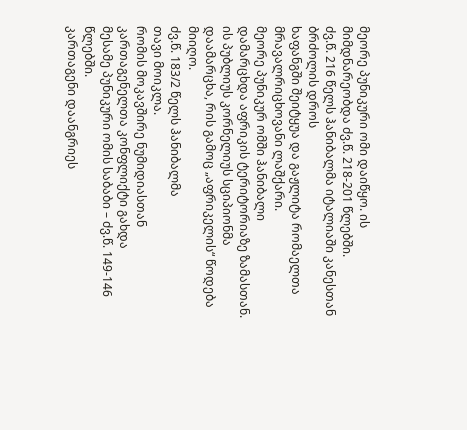მეორე პუნიკური ომი დაიწყო. ის მიმდნარეობდა ძვ.წ. 218-201 წლებში.
ძვ.წ. 216 წელს ჰანიბალმა იტალიაში კანესთან ბრძოლის დროს
ხაფანგში შეიტყუა და გაჟლიტა რომაელთა მრავალრიცხოვანი ლაშქარი.
მეორე პუნიკურ ომში ჰანიბალი
დამარცხდა აფრიკის ტერიტორიაზე ზამასთან. ის პუბლიუს კორნელიუს სციპიონმა დაამარცხა, რის გამოც „აფრიკელის“ წოდება მიიღო.
ძვ.წ. 183/2 წელს ჰანიბალმა
თავი მოიკლა.
რომის მოკავშირე ნუმიდიასთან კართაგენელთა კონფლიქტი გახდა
მესამე პუნიკური ომის საბაბი – ძვ.წ. 149-146 წლებში.
კართაგენი დაანგრიეს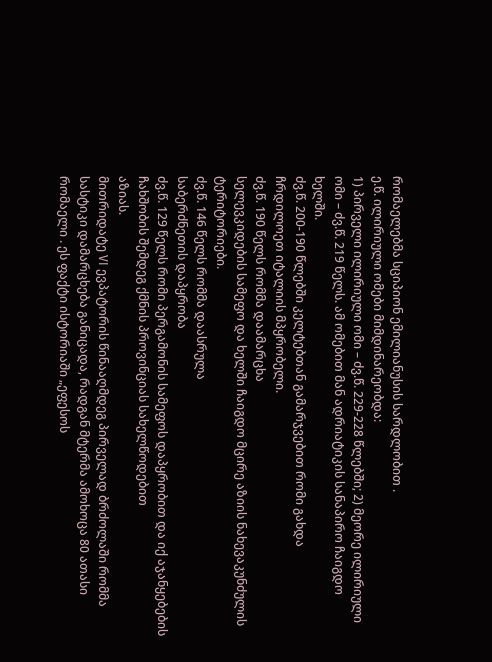რომაელებმა სციპიონ ემილიანუსის სარდლობით .
ე.წ. ილირიული ომები მიმდინარეობდა:
1) პირველი ილირიული ომი – ძვ.წ. 229-228 წლებში; 2) მეორე ილირიული ომი – ძვ.წ. 219 წელს. ამ ომებით მან ადრიატიკის სანაპირო ჩაიგდო ხელში.
ძვ.წ. 200-190 წლებში კელტებთან გამარჯვებით რომი გახდა
ჩრდილოეთ იტალიის მპყრობელი.
ძვ.წ. 190 წელს რომმა დაამარცხა
სელევკიდების სამეფო და ხელში ჩაიგდო მცირე აზიის ნახევაკუნძულის ტერიტორიები.
ძვ.წ. 146 წელს რომმა დაასრულა
საბერძნეთის დაპყრობა
ძვ.წ. 129 წელს რომი პერგამონის სამეფოს დაპყრობით და იქ აჯანყებების ჩახშობის შემდეგ ქმნის პროვინციას სახელწოდებით
აზიას.
მითრიდატე VI ევპატორის წინააღმდეგ პირველად ბრძოლაში რომმა
სასტიკი დამარცხება განიცადა, რადგან მტერმა ამოხოცა 80 ათასი რომაელი . ეს ფაქტი ისტორიაში „ეფესოს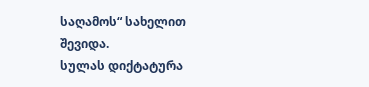საღამოს“ სახელით შევიდა.
სულას დიქტატურა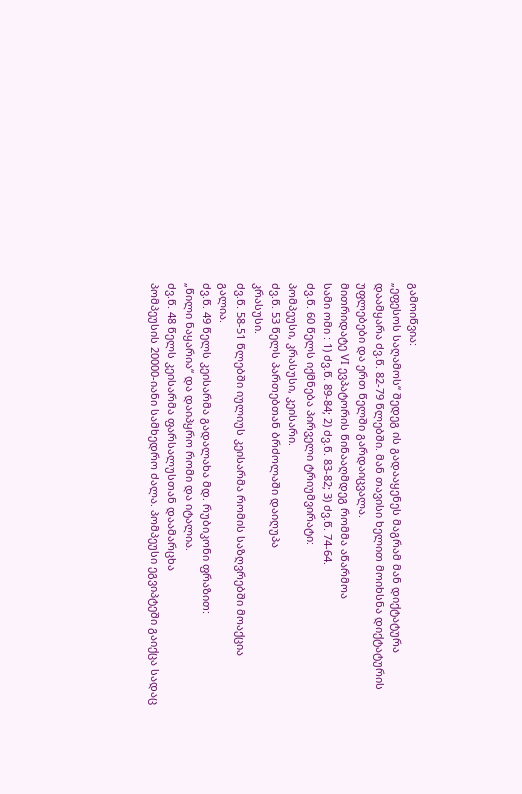გამოიწვია:
„ეფესოს საღამოს“ შედეგ ის გადააყენეს მაგრამ მან დიქტატურა დაამყარა ძვ.წ. 82-79 წლებში. მან თავისი ხელით მოიხსნა დიქტატურის უფლებები და ერთ წელში გარდაიცვალა.
მითრიდატე VI ევპატორის წინააღმდეგ რომმა აწარმოა
სამი ომი : 1) ძვ.წ. 89-84; 2) ძვ.წ. 83-82; 3) ძვ.წ. 74-64.
ძვ.წ. 60 წელს იქმნება პირველი ტრიუმვირატი:
პომპეუსი, კრასუსი, კეისარი.
ძვ.წ. 53 წელს პართებთან ბრძოლაში დაიღუპა
კრასუსი.
ძვ.წ. 58-51 წლებში იულიუს კეისარმა რომის საზღვრებში მოაქცია
გალია.
ძვ.წ. 49 წელს კეისარმა გადალახა მდ. რუბიკონი ფრაზით:
„წილი ნაყარია“ და დაიპყრო რომი და იტალია.
ძვ.წ. 48 წელს კეისარმა ფარსალუსთან დაამარცხა
პომპეუსის 20000-იანი სამხედრო ძალა. პომპეუსი ეგვიპტეში გაიქცა სადაც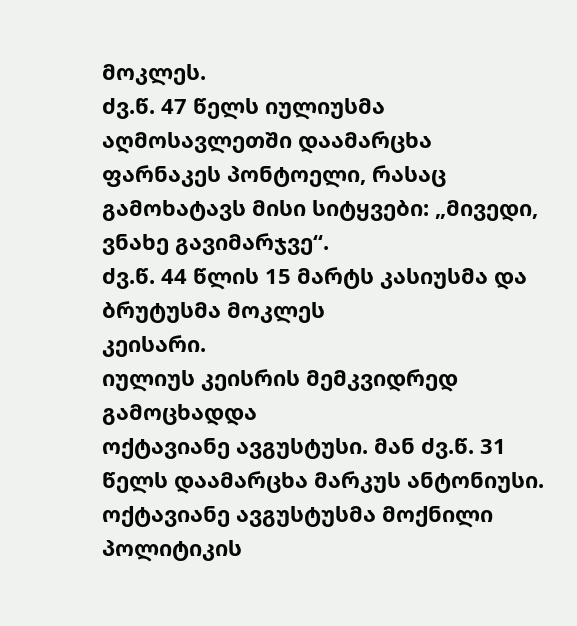მოკლეს.
ძვ.წ. 47 წელს იულიუსმა აღმოსავლეთში დაამარცხა
ფარნაკეს პონტოელი, რასაც გამოხატავს მისი სიტყვები: „მივედი, ვნახე გავიმარჯვე“.
ძვ.წ. 44 წლის 15 მარტს კასიუსმა და ბრუტუსმა მოკლეს
კეისარი.
იულიუს კეისრის მემკვიდრედ გამოცხადდა
ოქტავიანე ავგუსტუსი. მან ძვ.წ. 31 წელს დაამარცხა მარკუს ანტონიუსი.
ოქტავიანე ავგუსტუსმა მოქნილი პოლიტიკის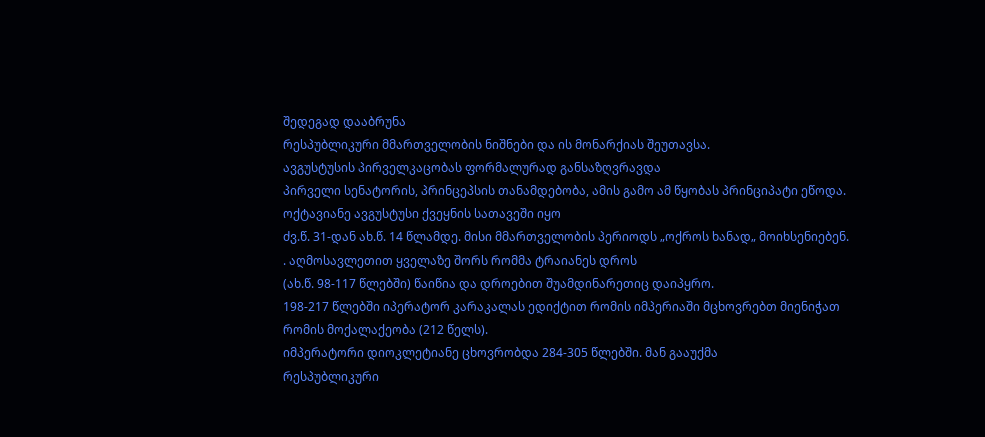შედეგად დააბრუნა
რესპუბლიკური მმართველობის ნიშნები და ის მონარქიას შეუთავსა.
ავგუსტუსის პირველკაცობას ფორმალურად განსაზღვრავდა
პირველი სენატორის, პრინცეპსის თანამდებობა, ამის გამო ამ წყობას პრინციპატი ეწოდა.
ოქტავიანე ავგუსტუსი ქვეყნის სათავეში იყო
ძვ.წ. 31-დან ახ.წ. 14 წლამდე. მისი მმართველობის პერიოდს „ოქროს ხანად„ მოიხსენიებენ.
. აღმოსავლეთით ყველაზე შორს რომმა ტრაიანეს დროს
(ახ.წ. 98-117 წლებში) წაიწია და დროებით შუამდინარეთიც დაიპყრო.
198-217 წლებში იპერატორ კარაკალას ედიქტით რომის იმპერიაში მცხოვრებთ მიენიჭათ
რომის მოქალაქეობა (212 წელს).
იმპერატორი დიოკლეტიანე ცხოვრობდა 284-305 წლებში. მან გააუქმა
რესპუბლიკური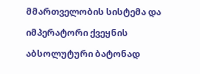მმართველობის სისტემა და იმპერატორი ქვეყნის აბსოლუტური ბატონად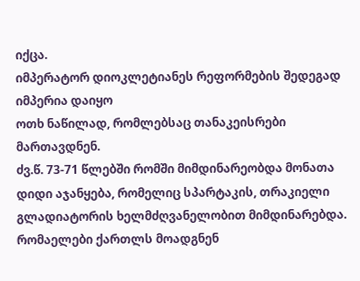იქცა.
იმპერატორ დიოკლეტიანეს რეფორმების შედეგად იმპერია დაიყო
ოთხ ნაწილად, რომლებსაც თანაკეისრები მართავდნენ.
ძვ.წ. 73-71 წლებში რომში მიმდინარეობდა მონათა
დიდი აჯანყება, რომელიც სპარტაკის, თრაკიელი გლადიატორის ხელმძღვანელობით მიმდინარებდა.
რომაელები ქართლს მოადგნენ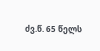ძვ.წ. 65 წელს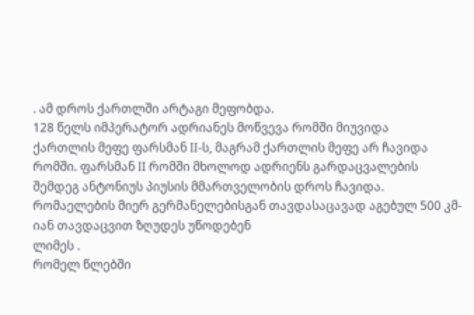. ამ დროს ქართლში არტაგი მეფობდა.
128 წელს იმპერატორ ადრიანეს მოწვევა რომში მიუვიდა
ქართლის მეფე ფარსმან II-ს, მაგრამ ქართლის მეფე არ ჩავიდა რომში. ფარსმან II რომში მხოლოდ ადრიენს გარდაცვალების შემდეგ ანტონიუს პიუსის მმართველობის დროს ჩავიდა.
რომაელების მიერ გერმანელებისგან თავდასაცავად აგებულ 500 კმ-იან თავდაცვით ზღუდეს უწოდებენ
ლიმეს .
რომელ წლებში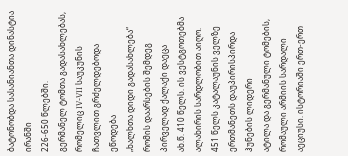ბატონობდა სასანიანთა დინასტია ირანში
226-650 წლებში.
გერმანელ ტომთა გადასახლებას, რომელიც IV-VII საუკუნის ჩათვლით გრძელდებოდა ეწოდება
„ხალხთა დიდი გადასახლება“
რომის დაარსების შემდეგ პირველად ქალაქი დაეცა
ახ.წ. 410 წელს. ის ვესტგოთებმა ალახირის სარდლობით აიღო.
451 წელს კატალაუნის ველზე ერთმანეთს დაუპირისპირდა ჰუნების ლიდერი
ატილა და გერმანული ტომების, რომაული არმიის სარდალი აეციუსი. ისტორიაში ერთ-ერთ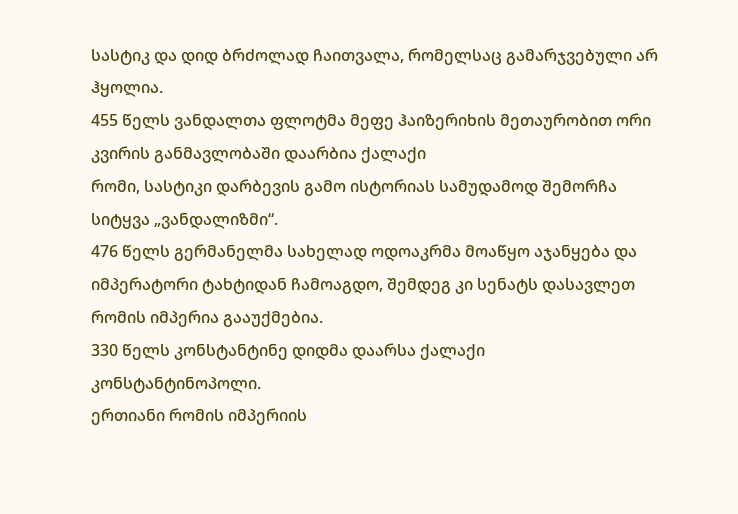სასტიკ და დიდ ბრძოლად ჩაითვალა, რომელსაც გამარჯვებული არ ჰყოლია.
455 წელს ვანდალთა ფლოტმა მეფე ჰაიზერიხის მეთაურობით ორი კვირის განმავლობაში დაარბია ქალაქი
რომი, სასტიკი დარბევის გამო ისტორიას სამუდამოდ შემორჩა სიტყვა „ვანდალიზმი“.
476 წელს გერმანელმა სახელად ოდოაკრმა მოაწყო აჯანყება და
იმპერატორი ტახტიდან ჩამოაგდო, შემდეგ კი სენატს დასავლეთ რომის იმპერია გააუქმებია.
330 წელს კონსტანტინე დიდმა დაარსა ქალაქი
კონსტანტინოპოლი.
ერთიანი რომის იმპერიის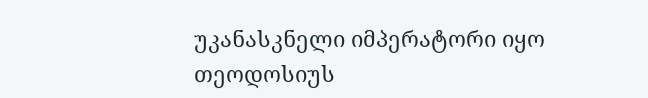უკანასკნელი იმპერატორი იყო
თეოდოსიუს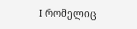I რომელიც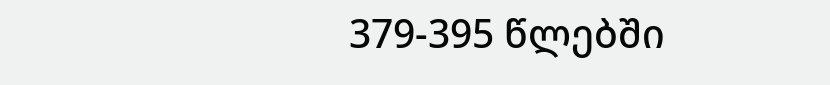379-395 წლებში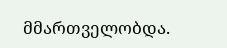მმართველობდა.